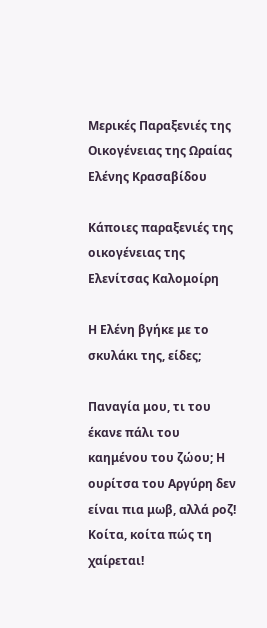Μερικές Παραξενιές της Οικογένειας της Ωραίας Ελένης Κρασαβίδου

Κάποιες παραξενιές της οικογένειας της Ελενίτσας Καλομοίρη

Η Ελένη βγήκε με το σκυλάκι της, είδες;

Παναγία μου, τι του έκανε πάλι του καημένου του ζώου; Η ουρίτσα του Αργύρη δεν είναι πια μωβ, αλλά ροζ! Κοίτα, κοίτα πώς τη χαίρεται!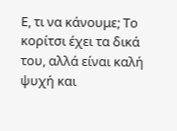Ε, τι να κάνουμε; Το κορίτσι έχει τα δικά του, αλλά είναι καλή ψυχή και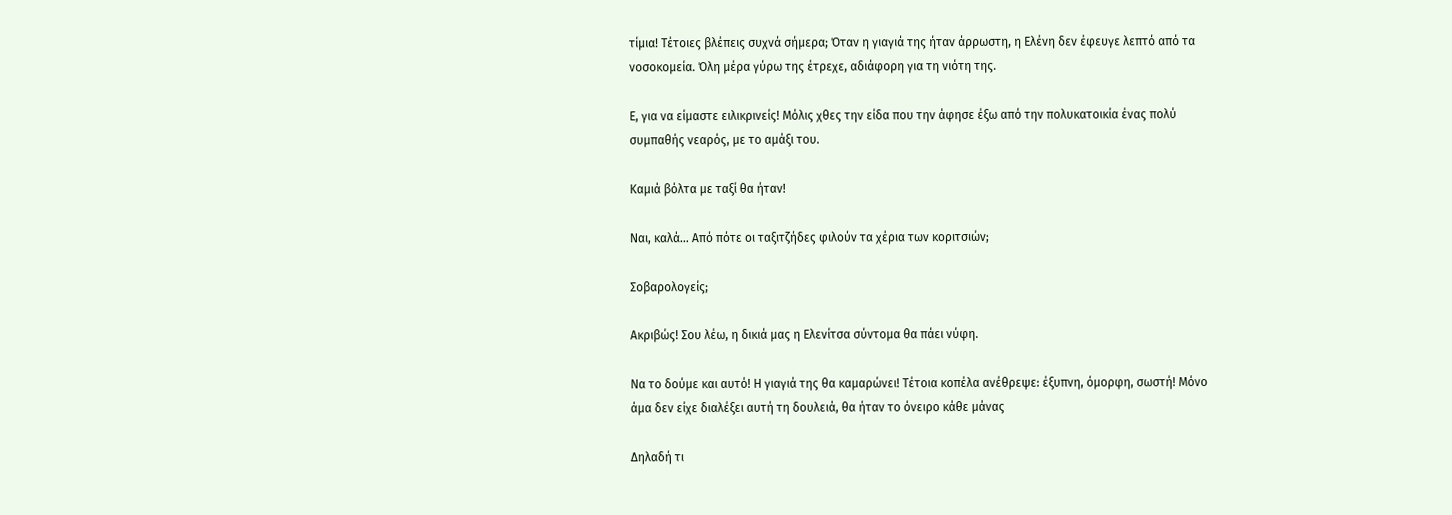τίμια! Τέτοιες βλέπεις συχνά σήμερα; Όταν η γιαγιά της ήταν άρρωστη, η Ελένη δεν έφευγε λεπτό από τα νοσοκομεία. Όλη μέρα γύρω της έτρεχε, αδιάφορη για τη νιότη της.

Ε, για να είμαστε ειλικρινείς! Μόλις χθες την είδα που την άφησε έξω από την πολυκατοικία ένας πολύ συμπαθής νεαρός, με το αμάξι του.

Καμιά βόλτα με ταξί θα ήταν!

Ναι, καλά… Από πότε οι ταξιτζήδες φιλούν τα χέρια των κοριτσιών;

Σοβαρολογείς;

Ακριβώς! Σου λέω, η δικιά μας η Ελενίτσα σύντομα θα πάει νύφη.

Να το δούμε και αυτό! Η γιαγιά της θα καμαρώνει! Τέτοια κοπέλα ανέθρεψε: έξυπνη, όμορφη, σωστή! Μόνο άμα δεν είχε διαλέξει αυτή τη δουλειά, θα ήταν το όνειρο κάθε μάνας

Δηλαδή τι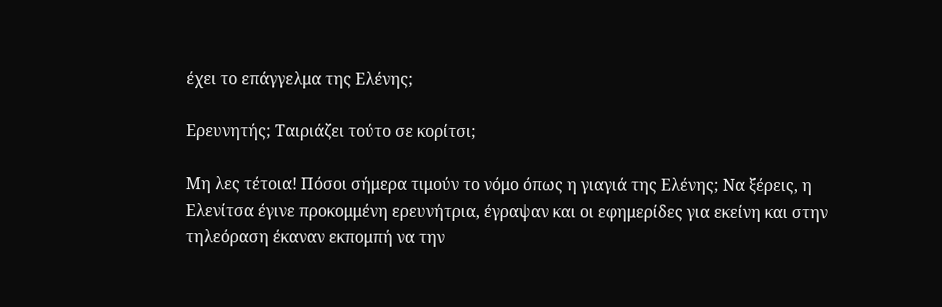έχει το επάγγελμα της Ελένης;

Ερευνητής; Ταιριάζει τούτο σε κορίτσι;

Μη λες τέτοια! Πόσοι σήμερα τιμούν το νόμο όπως η γιαγιά της Ελένης; Να ξέρεις, η Ελενίτσα έγινε προκομμένη ερευνήτρια, έγραψαν και οι εφημερίδες για εκείνη και στην τηλεόραση έκαναν εκπομπή να την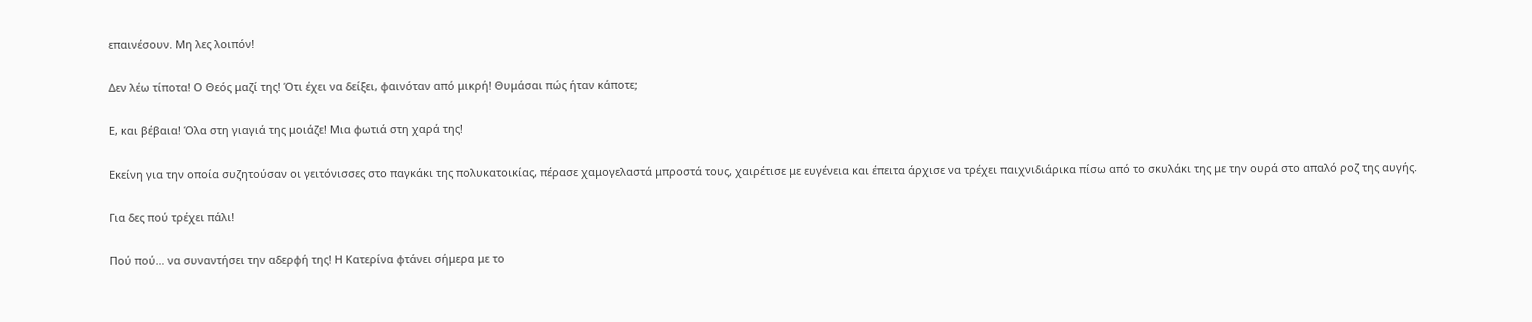επαινέσουν. Μη λες λοιπόν!

Δεν λέω τίποτα! Ο Θεός μαζί της! Ότι έχει να δείξει, φαινόταν από μικρή! Θυμάσαι πώς ήταν κάποτε;

Ε, και βέβαια! Όλα στη γιαγιά της μοιάζε! Μια φωτιά στη χαρά της!

Εκείνη για την οποία συζητούσαν οι γειτόνισσες στο παγκάκι της πολυκατοικίας, πέρασε χαμογελαστά μπροστά τους, χαιρέτισε με ευγένεια και έπειτα άρχισε να τρέχει παιχνιδιάρικα πίσω από το σκυλάκι της με την ουρά στο απαλό ροζ της αυγής.

Για δες πού τρέχει πάλι!

Πού πού… να συναντήσει την αδερφή της! Η Κατερίνα φτάνει σήμερα με το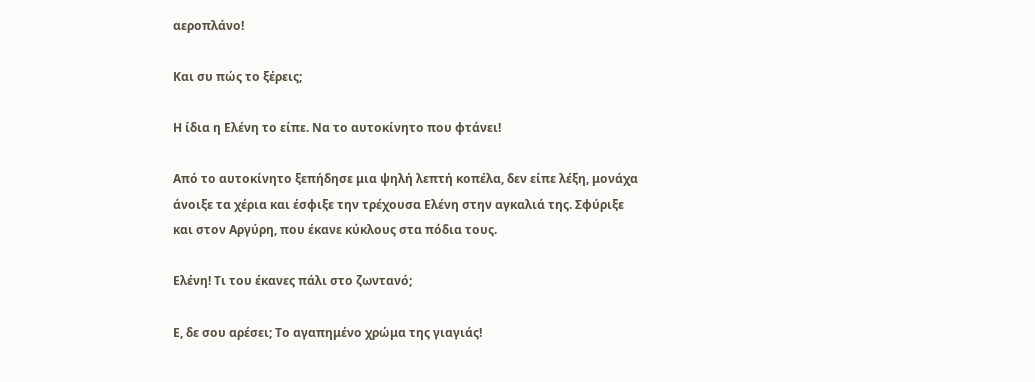αεροπλάνο!

Και συ πώς το ξέρεις;

Η ίδια η Ελένη το είπε. Να το αυτοκίνητο που φτάνει!

Από το αυτοκίνητο ξεπήδησε μια ψηλή λεπτή κοπέλα, δεν είπε λέξη, μονάχα άνοιξε τα χέρια και έσφιξε την τρέχουσα Ελένη στην αγκαλιά της. Σφύριξε και στον Αργύρη, που έκανε κύκλους στα πόδια τους.

Ελένη! Τι του έκανες πάλι στο ζωντανό;

Ε, δε σου αρέσει; Το αγαπημένο χρώμα της γιαγιάς!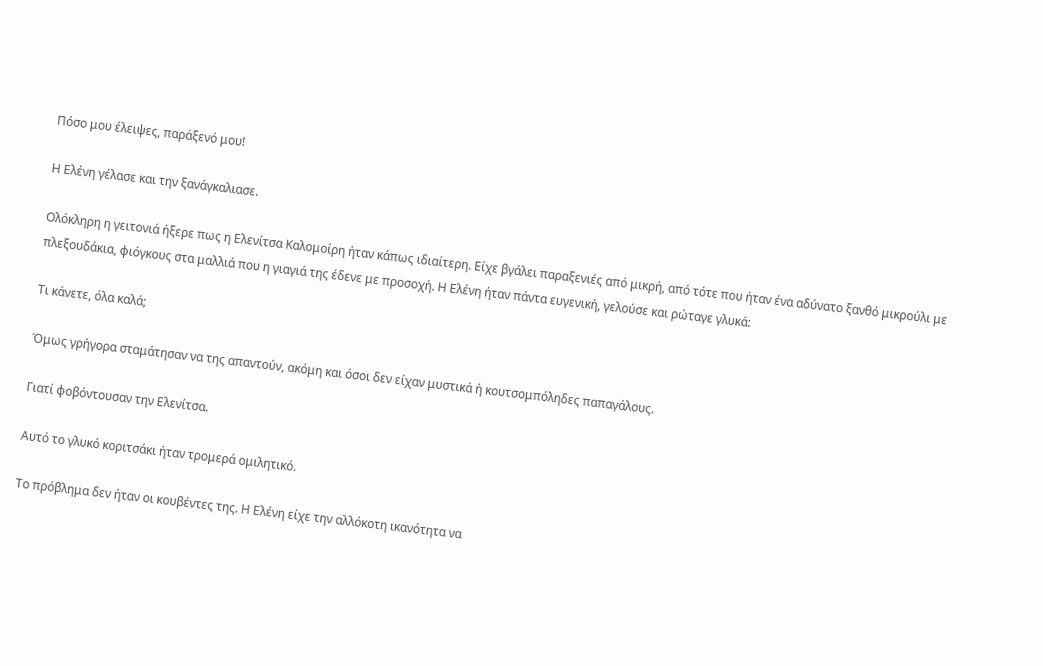Πόσο μου έλειψες, παράξενό μου!

Η Ελένη γέλασε και την ξανάγκαλιασε.

Ολόκληρη η γειτονιά ήξερε πως η Ελενίτσα Καλομοίρη ήταν κάπως ιδιαίτερη. Είχε βγάλει παραξενιές από μικρή, από τότε που ήταν ένα αδύνατο ξανθό μικρούλι με πλεξουδάκια, φιόγκους στα μαλλιά που η γιαγιά της έδενε με προσοχή. Η Ελένη ήταν πάντα ευγενική, γελούσε και ρώταγε γλυκά:

Τι κάνετε, όλα καλά;

Όμως γρήγορα σταμάτησαν να της απαντούν, ακόμη και όσοι δεν είχαν μυστικά ή κουτσομπόληδες παπαγάλους.

Γιατί φοβόντουσαν την Ελενίτσα.

Αυτό το γλυκό κοριτσάκι ήταν τρομερά ομιλητικό.

Το πρόβλημα δεν ήταν οι κουβέντες της. Η Ελένη είχε την αλλόκοτη ικανότητα να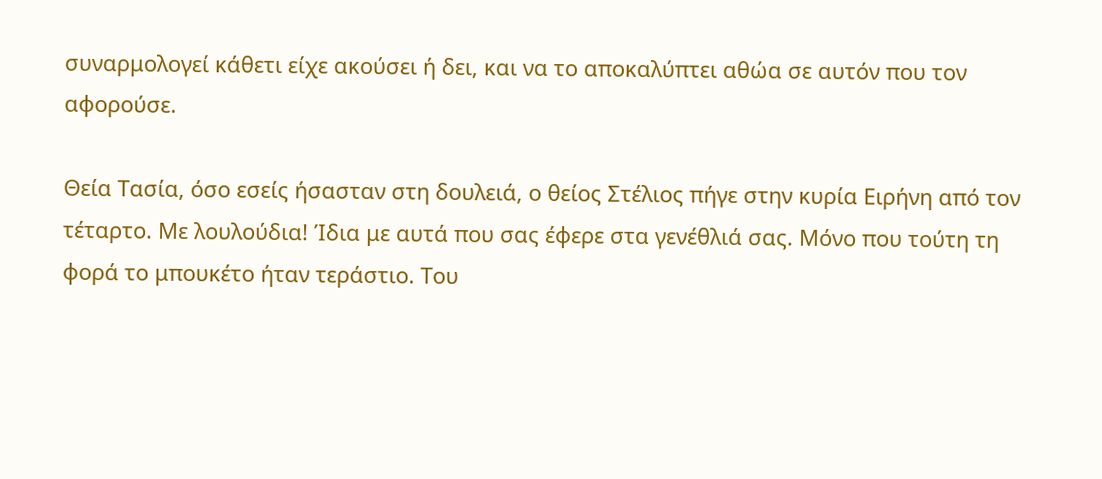συναρμολογεί κάθετι είχε ακούσει ή δει, και να το αποκαλύπτει αθώα σε αυτόν που τον αφορούσε.

Θεία Τασία, όσο εσείς ήσασταν στη δουλειά, ο θείος Στέλιος πήγε στην κυρία Ειρήνη από τον τέταρτο. Με λουλούδια! Ίδια με αυτά που σας έφερε στα γενέθλιά σας. Μόνο που τούτη τη φορά το μπουκέτο ήταν τεράστιο. Του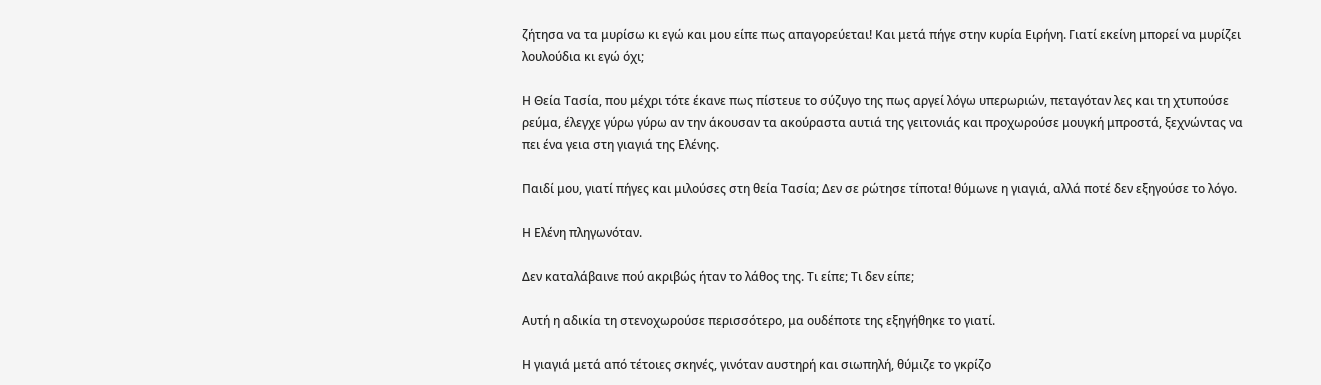ζήτησα να τα μυρίσω κι εγώ και μου είπε πως απαγορεύεται! Και μετά πήγε στην κυρία Ειρήνη. Γιατί εκείνη μπορεί να μυρίζει λουλούδια κι εγώ όχι;

Η Θεία Τασία, που μέχρι τότε έκανε πως πίστευε το σύζυγο της πως αργεί λόγω υπερωριών, πεταγόταν λες και τη χτυπούσε ρεύμα, έλεγχε γύρω γύρω αν την άκουσαν τα ακούραστα αυτιά της γειτονιάς και προχωρούσε μουγκή μπροστά, ξεχνώντας να πει ένα γεια στη γιαγιά της Ελένης.

Παιδί μου, γιατί πήγες και μιλούσες στη θεία Τασία; Δεν σε ρώτησε τίποτα! θύμωνε η γιαγιά, αλλά ποτέ δεν εξηγούσε το λόγο.

Η Ελένη πληγωνόταν.

Δεν καταλάβαινε πού ακριβώς ήταν το λάθος της. Τι είπε; Τι δεν είπε;

Αυτή η αδικία τη στενοχωρούσε περισσότερο, μα ουδέποτε της εξηγήθηκε το γιατί.

Η γιαγιά μετά από τέτοιες σκηνές, γινόταν αυστηρή και σιωπηλή, θύμιζε το γκρίζο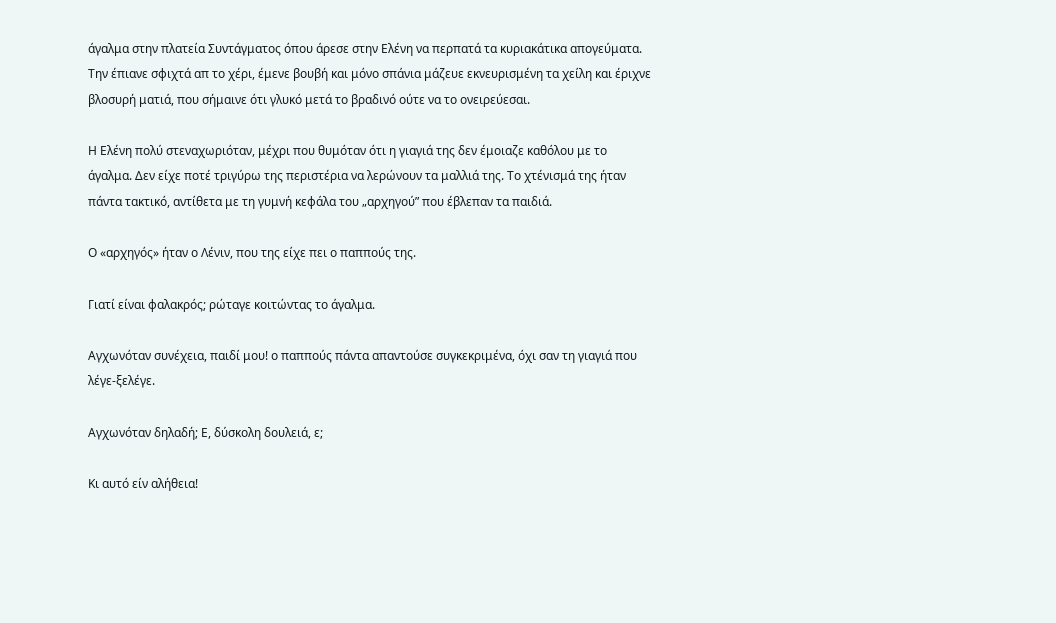άγαλμα στην πλατεία Συντάγματος όπου άρεσε στην Ελένη να περπατά τα κυριακάτικα απογεύματα. Την έπιανε σφιχτά απ το χέρι, έμενε βουβή και μόνο σπάνια μάζευε εκνευρισμένη τα χείλη και έριχνε βλοσυρή ματιά, που σήμαινε ότι γλυκό μετά το βραδινό ούτε να το ονειρεύεσαι.

Η Ελένη πολύ στεναχωριόταν, μέχρι που θυμόταν ότι η γιαγιά της δεν έμοιαζε καθόλου με το άγαλμα. Δεν είχε ποτέ τριγύρω της περιστέρια να λερώνουν τα μαλλιά της. Το χτένισμά της ήταν πάντα τακτικό, αντίθετα με τη γυμνή κεφάλα του „αρχηγού” που έβλεπαν τα παιδιά.

Ο «αρχηγός» ήταν ο Λένιν, που της είχε πει ο παππούς της.

Γιατί είναι φαλακρός; ρώταγε κοιτώντας το άγαλμα.

Αγχωνόταν συνέχεια, παιδί μου! ο παππούς πάντα απαντούσε συγκεκριμένα, όχι σαν τη γιαγιά που λέγε-ξελέγε.

Αγχωνόταν δηλαδή; Ε, δύσκολη δουλειά, ε;

Κι αυτό είν αλήθεια!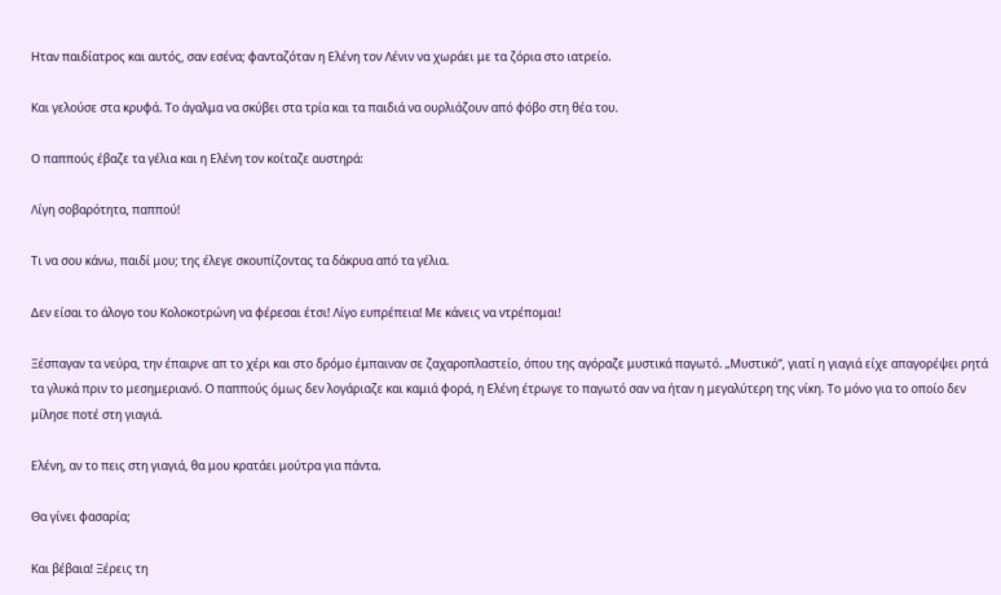Ηταν παιδίατρος και αυτός, σαν εσένα; φανταζόταν η Ελένη τον Λένιν να χωράει με τα ζόρια στο ιατρείο.

Και γελούσε στα κρυφά. Το άγαλμα να σκύβει στα τρία και τα παιδιά να ουρλιάζουν από φόβο στη θέα του.

Ο παππούς έβαζε τα γέλια και η Ελένη τον κοίταζε αυστηρά:

Λίγη σοβαρότητα, παππού!

Τι να σου κάνω, παιδί μου; της έλεγε σκουπίζοντας τα δάκρυα από τα γέλια.

Δεν είσαι το άλογο του Κολοκοτρώνη να φέρεσαι έτσι! Λίγο ευπρέπεια! Με κάνεις να ντρέπομαι!

Ξέσπαγαν τα νεύρα, την έπαιρνε απ το χέρι και στο δρόμο έμπαιναν σε ζαχαροπλαστείο, όπου της αγόραζε μυστικά παγωτό. „Μυστικό”, γιατί η γιαγιά είχε απαγορέψει ρητά τα γλυκά πριν το μεσημεριανό. Ο παππούς όμως δεν λογάριαζε και καμιά φορά, η Ελένη έτρωγε το παγωτό σαν να ήταν η μεγαλύτερη της νίκη. Το μόνο για το οποίο δεν μίλησε ποτέ στη γιαγιά.

Ελένη, αν το πεις στη γιαγιά, θα μου κρατάει μούτρα για πάντα.

Θα γίνει φασαρία;

Και βέβαια! Ξέρεις τη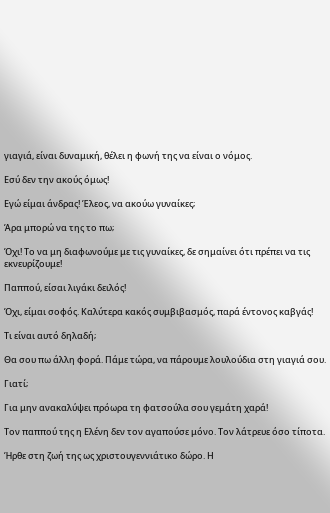γιαγιά, είναι δυναμική, θέλει η φωνή της να είναι ο νόμος.

Εσύ δεν την ακούς όμως!

Εγώ είμαι άνδρας! Έλεος, να ακούω γυναίκες;

Άρα μπορώ να της το πω;

Όχι! Το να μη διαφωνούμε με τις γυναίκες, δε σημαίνει ότι πρέπει να τις εκνευρίζουμε!

Παππού, είσαι λιγάκι δειλός!

Όχι, είμαι σοφός. Καλύτερα κακός συμβιβασμός, παρά έντονος καβγάς!

Τι είναι αυτό δηλαδή;

Θα σου πω άλλη φορά. Πάμε τώρα, να πάρουμε λουλούδια στη γιαγιά σου.

Γιατί;

Για μην ανακαλύψει πρόωρα τη φατσούλα σου γεμάτη χαρά!

Τον παππού της η Ελένη δεν τον αγαπούσε μόνο. Τον λάτρευε όσο τίποτα.

Ήρθε στη ζωή της ως χριστουγεννιάτικο δώρο. Η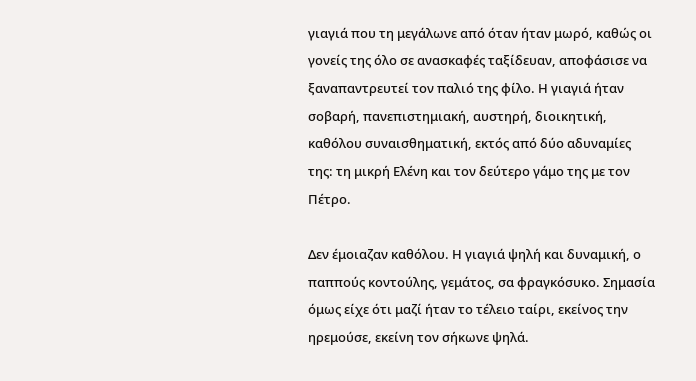γιαγιά που τη μεγάλωνε από όταν ήταν μωρό, καθώς οι γονείς της όλο σε ανασκαφές ταξίδευαν, αποφάσισε να ξαναπαντρευτεί τον παλιό της φίλο. Η γιαγιά ήταν σοβαρή, πανεπιστημιακή, αυστηρή, διοικητική, καθόλου συναισθηματική, εκτός από δύο αδυναμίες της: τη μικρή Ελένη και τον δεύτερο γάμο της με τον Πέτρο.

Δεν έμοιαζαν καθόλου. Η γιαγιά ψηλή και δυναμική, ο παππούς κοντούλης, γεμάτος, σα φραγκόσυκο. Σημασία όμως είχε ότι μαζί ήταν το τέλειο ταίρι, εκείνος την ηρεμούσε, εκείνη τον σήκωνε ψηλά.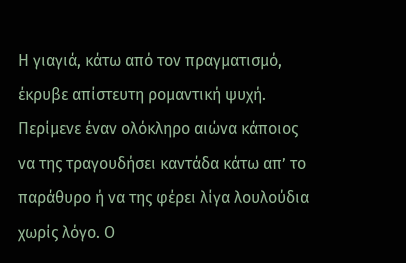Η γιαγιά, κάτω από τον πραγματισμό, έκρυβε απίστευτη ρομαντική ψυχή. Περίμενε έναν ολόκληρο αιώνα κάποιος να της τραγουδήσει καντάδα κάτω απ’ το παράθυρο ή να της φέρει λίγα λουλούδια χωρίς λόγο. Ο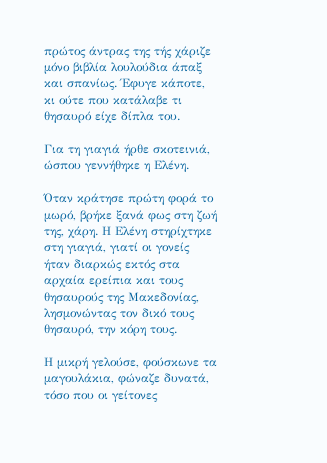πρώτος άντρας της τής χάριζε μόνο βιβλία λουλούδια άπαξ και σπανίως. Έφυγε κάποτε, κι ούτε που κατάλαβε τι θησαυρό είχε δίπλα του.

Για τη γιαγιά ήρθε σκοτεινιά, ώσπου γεννήθηκε η Ελένη.

Όταν κράτησε πρώτη φορά το μωρό, βρήκε ξανά φως στη ζωή της, χάρη. Η Ελένη στηρίχτηκε στη γιαγιά, γιατί οι γονείς ήταν διαρκώς εκτός στα αρχαία ερείπια και τους θησαυρούς της Μακεδονίας, λησμονώντας τον δικό τους θησαυρό, την κόρη τους.

Η μικρή γελούσε, φούσκωνε τα μαγουλάκια, φώναζε δυνατά, τόσο που οι γείτονες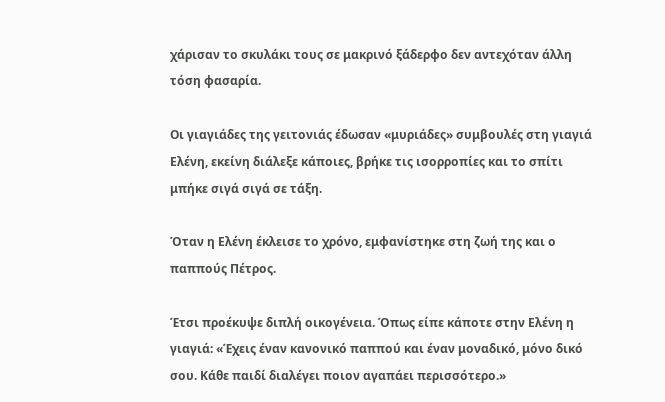χάρισαν το σκυλάκι τους σε μακρινό ξάδερφο δεν αντεχόταν άλλη τόση φασαρία.

Οι γιαγιάδες της γειτονιάς έδωσαν «μυριάδες» συμβουλές στη γιαγιά Ελένη, εκείνη διάλεξε κάποιες, βρήκε τις ισορροπίες και το σπίτι μπήκε σιγά σιγά σε τάξη.

Όταν η Ελένη έκλεισε το χρόνο, εμφανίστηκε στη ζωή της και ο παππούς Πέτρος.

Έτσι προέκυψε διπλή οικογένεια. Όπως είπε κάποτε στην Ελένη η γιαγιά: «Έχεις έναν κανονικό παππού και έναν μοναδικό, μόνο δικό σου. Κάθε παιδί διαλέγει ποιον αγαπάει περισσότερο.»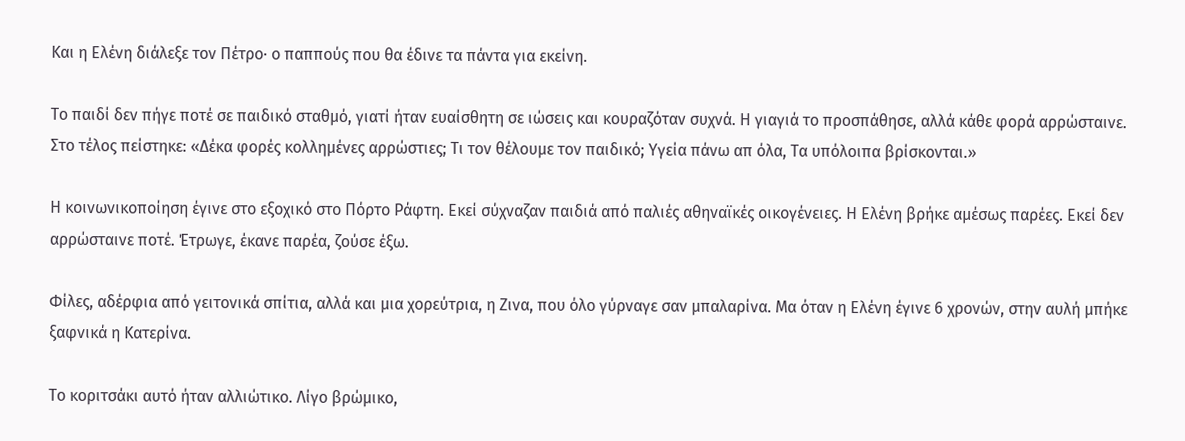Και η Ελένη διάλεξε τον Πέτρο· ο παππούς που θα έδινε τα πάντα για εκείνη.

Το παιδί δεν πήγε ποτέ σε παιδικό σταθμό, γιατί ήταν ευαίσθητη σε ιώσεις και κουραζόταν συχνά. Η γιαγιά το προσπάθησε, αλλά κάθε φορά αρρώσταινε. Στο τέλος πείστηκε: «Δέκα φορές κολλημένες αρρώστιες; Τι τον θέλουμε τον παιδικό; Υγεία πάνω απ όλα, Τα υπόλοιπα βρίσκονται.»

Η κοινωνικοποίηση έγινε στο εξοχικό στο Πόρτο Ράφτη. Εκεί σύχναζαν παιδιά από παλιές αθηναϊκές οικογένειες. Η Ελένη βρήκε αμέσως παρέες. Εκεί δεν αρρώσταινε ποτέ. Έτρωγε, έκανε παρέα, ζούσε έξω.

Φίλες, αδέρφια από γειτονικά σπίτια, αλλά και μια χορεύτρια, η Ζινα, που όλο γύρναγε σαν μπαλαρίνα. Μα όταν η Ελένη έγινε 6 χρονών, στην αυλή μπήκε ξαφνικά η Κατερίνα.

Το κοριτσάκι αυτό ήταν αλλιώτικο. Λίγο βρώμικο,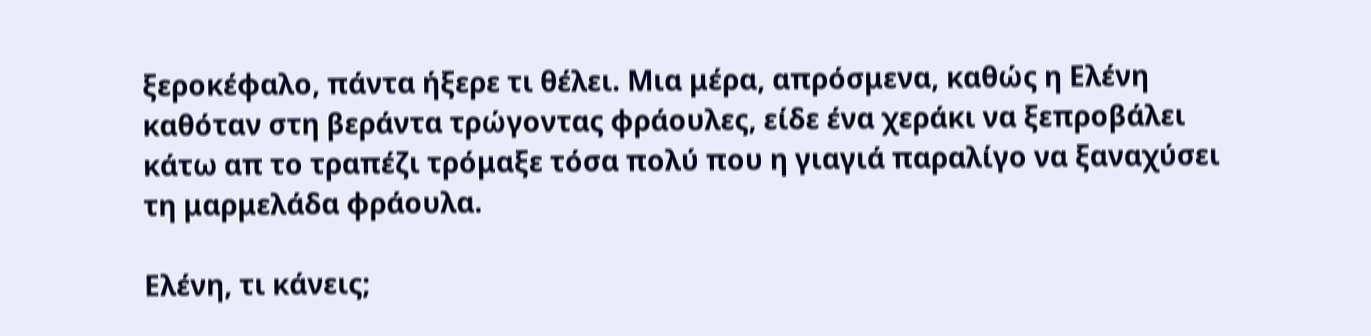ξεροκέφαλο, πάντα ήξερε τι θέλει. Μια μέρα, απρόσμενα, καθώς η Ελένη καθόταν στη βεράντα τρώγοντας φράουλες, είδε ένα χεράκι να ξεπροβάλει κάτω απ το τραπέζι τρόμαξε τόσα πολύ που η γιαγιά παραλίγο να ξαναχύσει τη μαρμελάδα φράουλα.

Ελένη, τι κάνεις;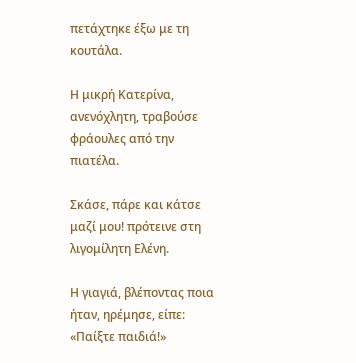πετάχτηκε έξω με τη κουτάλα.

Η μικρή Κατερίνα, ανενόχλητη, τραβούσε φράουλες από την πιατέλα.

Σκάσε, πάρε και κάτσε μαζί μου! πρότεινε στη λιγομίλητη Ελένη.

Η γιαγιά, βλέποντας ποια ήταν, ηρέμησε, είπε: «Παίξτε παιδιά!»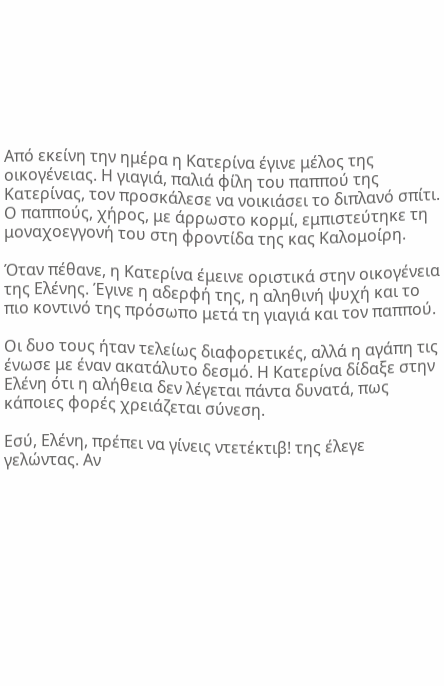Από εκείνη την ημέρα η Κατερίνα έγινε μέλος της οικογένειας. Η γιαγιά, παλιά φίλη του παππού της Κατερίνας, τον προσκάλεσε να νοικιάσει το διπλανό σπίτι. Ο παππούς, χήρος, με άρρωστο κορμί, εμπιστεύτηκε τη μοναχοεγγονή του στη φροντίδα της κας Καλομοίρη.

Όταν πέθανε, η Κατερίνα έμεινε οριστικά στην οικογένεια της Ελένης. Έγινε η αδερφή της, η αληθινή ψυχή και το πιο κοντινό της πρόσωπο μετά τη γιαγιά και τον παππού.

Οι δυο τους ήταν τελείως διαφορετικές, αλλά η αγάπη τις ένωσε με έναν ακατάλυτο δεσμό. Η Κατερίνα δίδαξε στην Ελένη ότι η αλήθεια δεν λέγεται πάντα δυνατά, πως κάποιες φορές χρειάζεται σύνεση.

Εσύ, Ελένη, πρέπει να γίνεις ντετέκτιβ! της έλεγε γελώντας. Αν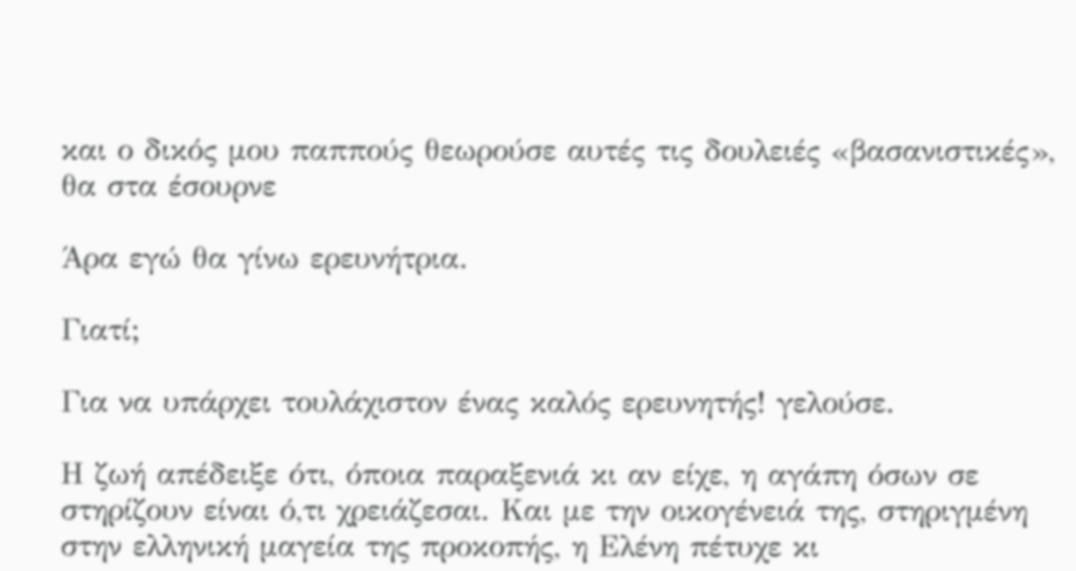και ο δικός μου παππούς θεωρούσε αυτές τις δουλειές «βασανιστικές», θα στα έσουρνε

Άρα εγώ θα γίνω ερευνήτρια.

Γιατί;

Για να υπάρχει τουλάχιστον ένας καλός ερευνητής! γελούσε.

Η ζωή απέδειξε ότι, όποια παραξενιά κι αν είχε, η αγάπη όσων σε στηρίζουν είναι ό,τι χρειάζεσαι. Και με την οικογένειά της, στηριγμένη στην ελληνική μαγεία της προκοπής, η Ελένη πέτυχε κι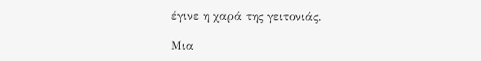έγινε η χαρά της γειτονιάς.

Μια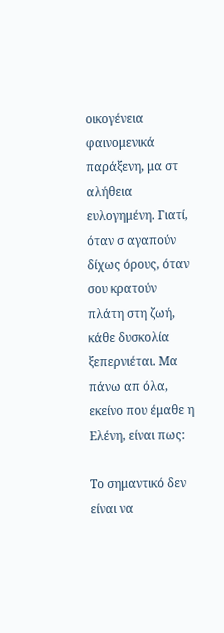οικογένεια φαινομενικά παράξενη, μα στ αλήθεια ευλογημένη. Γιατί, όταν σ αγαπούν δίχως όρους, όταν σου κρατούν πλάτη στη ζωή, κάθε δυσκολία ξεπερνιέται. Μα πάνω απ όλα, εκείνο που έμαθε η Ελένη, είναι πως:

Το σημαντικό δεν είναι να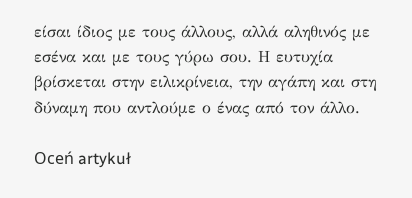είσαι ίδιος με τους άλλους, αλλά αληθινός με εσένα και με τους γύρω σου. Η ευτυχία βρίσκεται στην ειλικρίνεια, την αγάπη και στη δύναμη που αντλούμε ο ένας από τον άλλο.

Oceń artykuł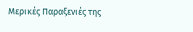Μερικές Παραξενιές της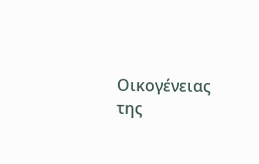Οικογένειας της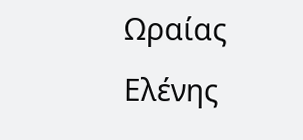Ωραίας Ελένης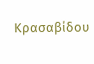Κρασαβίδου